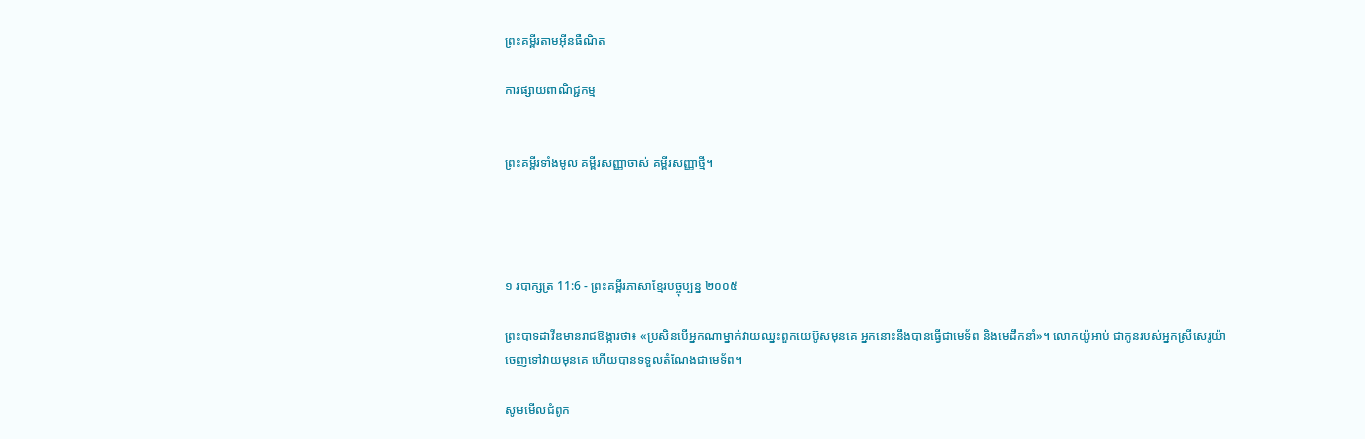ព្រះគម្ពីរតាមអ៊ីនធឺណិត

ការផ្សាយពាណិជ្ជកម្ម


ព្រះគម្ពីរទាំងមូល គម្ពីរសញ្ញាចាស់ គម្ពីរសញ្ញាថ្មី។




១ របា‌ក្សត្រ 11:6 - ព្រះគម្ពីរភាសាខ្មែរបច្ចុប្បន្ន ២០០៥

ព្រះ‌បាទដាវីឌមានរាជ‌ឱង្ការថា៖ «ប្រសិនបើអ្នកណាម្នាក់វាយឈ្នះពួកយេប៊ូសមុនគេ អ្នកនោះនឹងបានធ្វើជាមេ‌ទ័ព និងមេដឹកនាំ»។ លោកយ៉ូអាប់ ជាកូនរបស់អ្នកស្រីសេរូយ៉ា ចេញទៅវាយមុនគេ ហើយបានទទួលតំណែងជាមេ‌ទ័ព។

សូមមើលជំពូក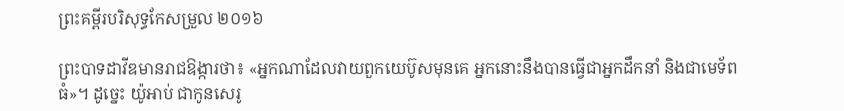ព្រះគម្ពីរបរិសុទ្ធកែសម្រួល ២០១៦

ព្រះបាទដាវីឌមានរាជ‌ឱង្ការថា៖ «អ្នកណាដែលវាយពួកយេប៊ូសមុនគេ អ្នកនោះនឹងបានធ្វើជាអ្នកដឹកនាំ និងជាមេទ័ពធំ»។ ដូច្នេះ យ៉ូអាប់ ជាកូនសេរូ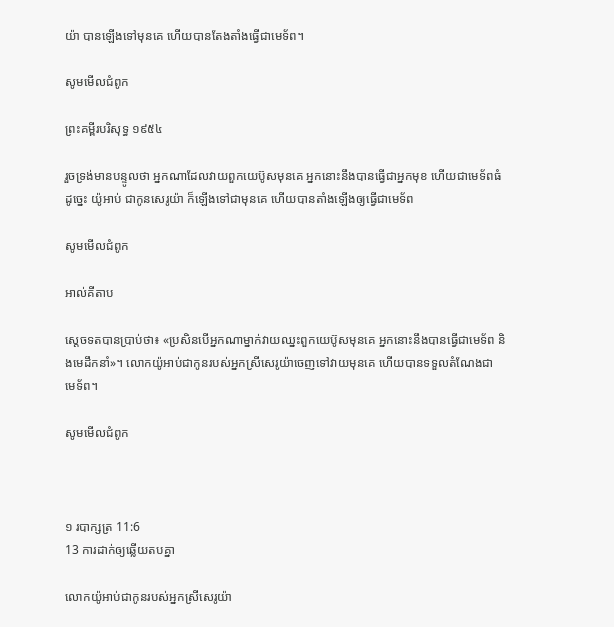យ៉ា បានឡើងទៅមុនគេ ហើយបានតែងតាំងធ្វើជាមេទ័ព។

សូមមើលជំពូក

ព្រះគម្ពីរបរិសុទ្ធ ១៩៥៤

រួចទ្រង់មានបន្ទូលថា អ្នកណាដែលវាយពួកយេប៊ូសមុនគេ អ្នកនោះនឹងបានធ្វើជាអ្នកមុខ ហើយជាមេ‌ទ័ពធំ ដូច្នេះ យ៉ូអាប់ ជាកូនសេរូយ៉ា ក៏ឡើងទៅជាមុនគេ ហើយបានតាំងឡើងឲ្យធ្វើជាមេ‌ទ័ព

សូមមើលជំពូក

អាល់គីតាប

ស្តេចទតបានប្រាប់ថា៖ «ប្រសិនបើអ្នកណាម្នាក់វាយឈ្នះពួកយេប៊ូសមុនគេ អ្នកនោះនឹងបានធ្វើជាមេ‌ទ័ព និងមេដឹកនាំ»។ លោកយ៉ូអាប់ជាកូនរបស់អ្នកស្រីសេរូ‌យ៉ាចេញទៅវាយមុនគេ ហើយបានទទួលតំណែងជាមេ‌ទ័ព។

សូមមើលជំពូក



១ របា‌ក្សត្រ 11:6
13 ការដាក់ឲ្យឆ្លើយតបគ្នា

លោកយ៉ូអាប់ជាកូនរបស់អ្នកស្រីសេរូយ៉ា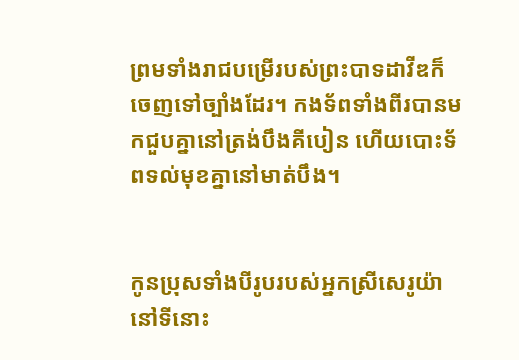ព្រមទាំងរាជបម្រើរបស់ព្រះ‌បាទដាវីឌក៏ចេញទៅច្បាំងដែរ។ កង‌ទ័ពទាំងពីរបានមកជួបគ្នានៅត្រង់បឹងគីបៀន ហើយបោះទ័ពទល់មុខគ្នានៅមាត់បឹង។


កូនប្រុសទាំងបីរូបរបស់អ្នកស្រីសេរូយ៉ា នៅទីនោះ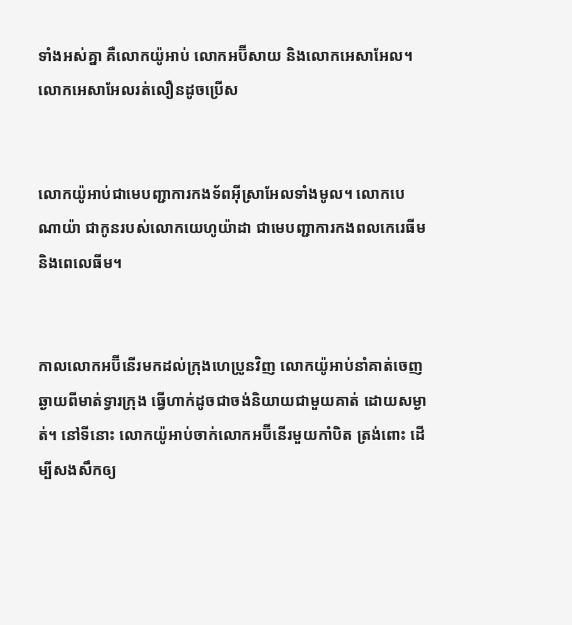ទាំងអស់គ្នា គឺលោកយ៉ូអាប់ លោកអប៊ី‌សាយ និងលោកអេសា‌អែល។ លោកអេសា‌អែលរត់លឿនដូចប្រើស


លោកយ៉ូអាប់ជាមេបញ្ជាការកង‌ទ័ពអ៊ីស្រា‌អែលទាំងមូល។ លោកបេណា‌យ៉ា ជាកូនរបស់លោកយេហូ‌យ៉ាដា ជាមេបញ្ជាការកង‌ពលកេរេ‌ធីម និងពេលេ‌ធីម។


កាលលោកអប៊ី‌នើរមកដល់ក្រុងហេប្រូនវិញ លោកយ៉ូអាប់នាំគាត់ចេញឆ្ងាយពីមាត់ទ្វារក្រុង ធ្វើហាក់ដូចជាចង់និយាយជាមួយគាត់ ដោយសម្ងាត់។ នៅទីនោះ លោកយ៉ូអាប់ចាក់លោកអប៊ី‌នើរមួយកាំបិត ត្រង់ពោះ ដើម្បីសង‌សឹកឲ្យ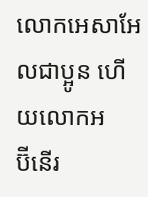លោកអេសា‌អែលជាប្អូន ហើយលោកអប៊ី‌នើរ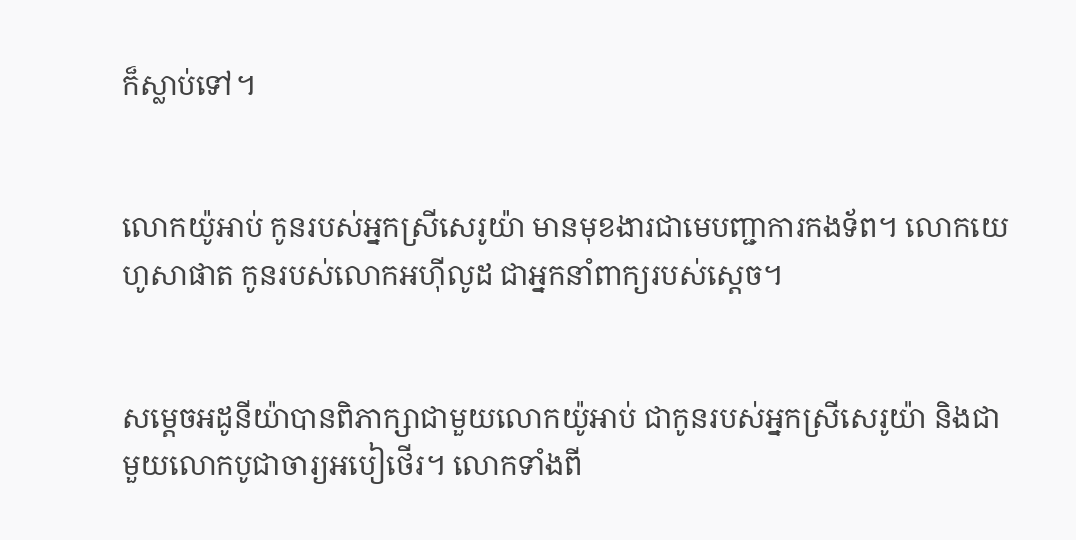ក៏ស្លាប់ទៅ។


លោកយ៉ូអាប់ កូនរបស់អ្នកស្រីសេរូយ៉ា មានមុខងារជាមេបញ្ជាការកង‌ទ័ព។ លោកយេហូ‌សាផាត កូនរបស់លោកអហ៊ី‌លូដ ជាអ្នកនាំពាក្យរបស់ស្ដេច។


សម្ដេចអដូ‌នី‌យ៉ាបានពិភាក្សាជាមួយលោកយ៉ូអាប់ ជាកូនរបស់អ្នកស្រីសេរូយ៉ា និងជាមួយលោកបូជា‌ចារ្យអបៀ‌ថើរ។ លោកទាំងពី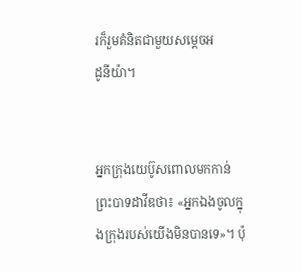រក៏រួមគំនិតជាមួយសម្ដេចអដូ‌នី‌យ៉ា។


អ្នកក្រុងយេប៊ូសពោលមកកាន់ព្រះ‌បាទដាវីឌថា៖ «អ្នកឯងចូលក្នុងក្រុងរបស់យើងមិនបានទេ»។ ប៉ុ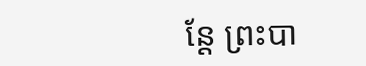ន្តែ ព្រះ‌បា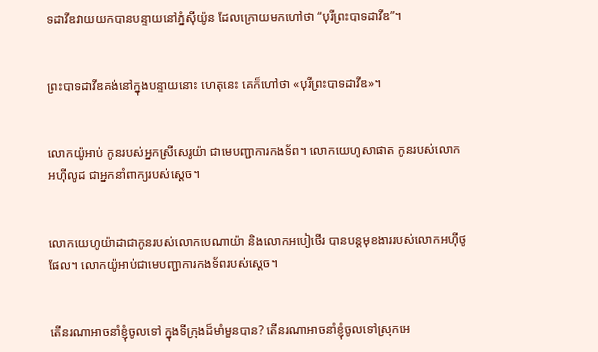ទដាវីឌវាយយកបានបន្ទាយនៅភ្នំស៊ីយ៉ូន ដែលក្រោយមកហៅថា “បុរីព្រះ‌បាទដាវីឌ”។


ព្រះ‌បាទដាវីឌគង់នៅក្នុងបន្ទាយនោះ ហេតុនេះ គេក៏ហៅថា «បុរីព្រះ‌បាទដាវីឌ»។


លោកយ៉ូអាប់ កូនរបស់អ្នកស្រីសេរូយ៉ា ជាមេបញ្ជាការកង‌ទ័ព។ លោកយេហូ‌សាផាត កូនរបស់លោកអហ៊ី‌លូដ ជាអ្នកនាំពាក្យរបស់ស្ដេច។


លោកយេហូ‌យ៉ាដាជាកូនរបស់លោកបេណា‌យ៉ា និងលោកអបៀ‌ថើរ បានបន្តមុខងាររបស់លោកអហ៊ី‌ថូផែល។ លោកយ៉ូអាប់ជាមេបញ្ជា‌ការកង‌ទ័ពរបស់ស្ដេច។


តើនរណាអាចនាំខ្ញុំចូលទៅ ក្នុងទីក្រុងដ៏មាំ‌មួនបាន? តើនរណាអាចនាំខ្ញុំចូលទៅស្រុកអេ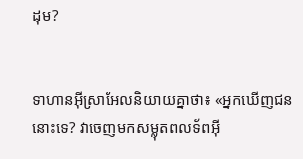ដុម?


ទាហានអ៊ីស្រា‌អែលនិយាយគ្នាថា៖ «អ្នកឃើញជននោះទេ? វាចេញមកសម្លុតពលទ័ពអ៊ី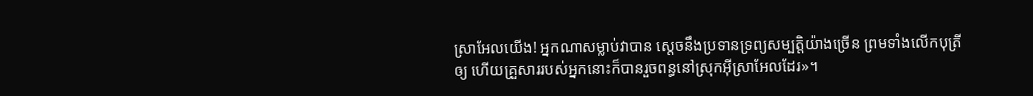ស្រា‌អែលយើង! អ្នកណាសម្លាប់វាបាន ស្ដេចនឹងប្រទានទ្រព្យសម្បត្តិយ៉ាងច្រើន ព្រមទាំងលើកបុត្រីឲ្យ ហើយគ្រួសាររបស់អ្នកនោះក៏បានរួចពន្ធនៅស្រុកអ៊ីស្រា‌អែលដែរ»។